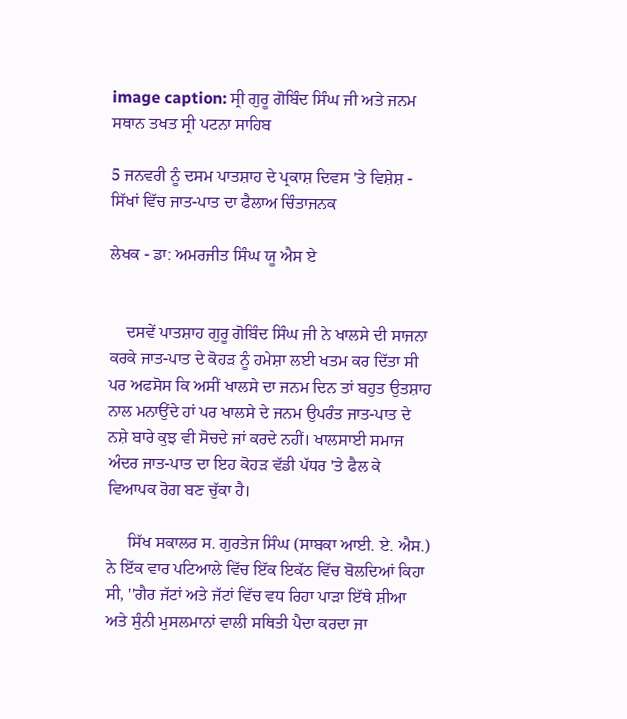image caption: ਸ੍ਰੀ ਗੁਰੂ ਗੋਬਿੰਦ ਸਿੰਘ ਜੀ ਅਤੇ ਜਨਮ ਸਥਾਨ ਤਖਤ ਸ੍ਰੀ ਪਟਨਾ ਸਾਹਿਬ

5 ਜਨਵਰੀ ਨੂੰ ਦਸਮ ਪਾਤਸ਼ਾਹ ਦੇ ਪ੍ਰਕਾਸ਼ ਦਿਵਸ 'ਤੇ ਵਿਸ਼ੇਸ਼ - ਸਿੱਖਾਂ ਵਿੱਚ ਜਾਤ-ਪਾਤ ਦਾ ਫੈਲਾਅ ਚਿੰਤਾਜਨਕ

ਲੇਖਕ - ਡਾ: ਅਮਰਜੀਤ ਸਿੰਘ ਯੂ ਐਸ ਏ


    ਦਸਵੇਂ ਪਾਤਸ਼ਾਹ ਗੁਰੂ ਗੋਬਿੰਦ ਸਿੰਘ ਜੀ ਨੇ ਖਾਲਸੇ ਦੀ ਸਾਜਨਾ ਕਰਕੇ ਜਾਤ-ਪਾਤ ਦੇ ਕੋਹੜ ਨੂੰ ਹਮੇਸ਼ਾ ਲਈ ਖਤਮ ਕਰ ਦਿੱਤਾ ਸੀ ਪਰ ਅਫਸੋਸ ਕਿ ਅਸੀਂ ਖਾਲਸੇ ਦਾ ਜਨਮ ਦਿਨ ਤਾਂ ਬਹੁਤ ਉਤਸ਼ਾਹ ਨਾਲ ਮਨਾਉਂਦੇ ਹਾਂ ਪਰ ਖਾਲਸੇ ਦੇ ਜਨਮ ਉਪਰੰਤ ਜਾਤ-ਪਾਤ ਦੇ ਨਸ਼ੇ ਬਾਰੇ ਕੁਝ ਵੀ ਸੋਚਦੇ ਜਾਂ ਕਰਦੇ ਨਹੀਂ। ਖਾਲਸਾਈ ਸਮਾਜ ਅੰਦਰ ਜਾਤ-ਪਾਤ ਦਾ ਇਹ ਕੋਹੜ ਵੱਡੀ ਪੱਧਰ 'ਤੇ ਫੈਲ ਕੇ ਵਿਆਪਕ ਰੋਗ ਬਣ ਚੁੱਕਾ ਹੈ।

     ਸਿੱਖ ਸਕਾਲਰ ਸ. ਗੁਰਤੇਜ ਸਿੰਘ (ਸਾਬਕਾ ਆਈ. ਏ. ਐਸ.) ਨੇ ਇੱਕ ਵਾਰ ਪਟਿਆਲੇ ਵਿੱਚ ਇੱਕ ਇਕੱਠ ਵਿੱਚ ਬੋਲਦਿਆਂ ਕਿਹਾ ਸੀ, ''ਗੈਰ ਜੱਟਾਂ ਅਤੇ ਜੱਟਾਂ ਵਿੱਚ ਵਧ ਰਿਹਾ ਪਾੜਾ ਇੱਥੇ ਸ਼ੀਆ ਅਤੇ ਸੁੰਨੀ ਮੁਸਲਮਾਨਾਂ ਵਾਲੀ ਸਥਿਤੀ ਪੈਦਾ ਕਰਦਾ ਜਾ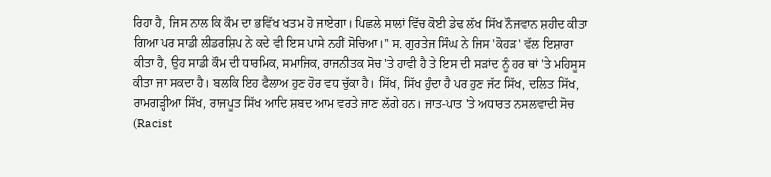ਰਿਹਾ ਹੈ, ਜਿਸ ਨਾਲ ਕਿ ਕੌਮ ਦਾ ਭਵਿੱਖ ਖਤਮ ਹੋ ਜਾਏਗਾ। ਪਿਛਲੇ ਸਾਲਾਂ ਵਿੱਚ ਕੋਈ ਡੇਢ ਲੱਖ ਸਿੱਖ ਨੌਜਵਾਨ ਸ਼ਹੀਦ ਕੀਤਾ ਗਿਆ ਪਰ ਸਾਡੀ ਲੀਡਰਸ਼ਿਪ ਨੇ ਕਦੇ ਵੀ ਇਸ ਪਾਸੇ ਨਹੀਂ ਸੋਚਿਆ।'' ਸ. ਗੁਰਤੇਜ ਸਿੰਘ ਨੇ ਜਿਸ 'ਕੋਹੜ' ਵੱਲ ਇਸ਼ਾਰਾ ਕੀਤਾ ਹੈ, ਉਹ ਸਾਡੀ ਕੌਮ ਦੀ ਧਾਰਮਿਕ, ਸਮਾਜਿਕ, ਰਾਜਨੀਤਕ ਸੋਚ 'ਤੇ ਹਾਵੀ ਹੈ ਤੇ ਇਸ ਦੀ ਸੜਾਂਦ ਨੂੰ ਹਰ ਥਾਂ 'ਤੇ ਮਹਿਸੂਸ ਕੀਤਾ ਜਾ ਸਕਦਾ ਹੈ। ਬਲਕਿ ਇਹ ਫੈਲਾਅ ਹੁਣ ਹੋਰ ਵਧ ਚੁੱਕਾ ਹੈ। ਸਿੱਖ, ਸਿੱਖ ਹੁੰਦਾ ਹੈ ਪਰ ਹੁਣ ਜੱਟ ਸਿੱਖ, ਦਲਿਤ ਸਿੱਖ, ਰਾਮਗੜ੍ਹੀਆ ਸਿੱਖ, ਰਾਜਪੂਤ ਸਿੱਖ ਆਦਿ ਸ਼ਬਦ ਆਮ ਵਰਤੇ ਜਾਣ ਲੱਗੇ ਹਨ। ਜਾਤ-ਪਾਤ 'ਤੇ ਅਧਾਰਤ ਨਸਲਵਾਦੀ ਸੋਚ (Racist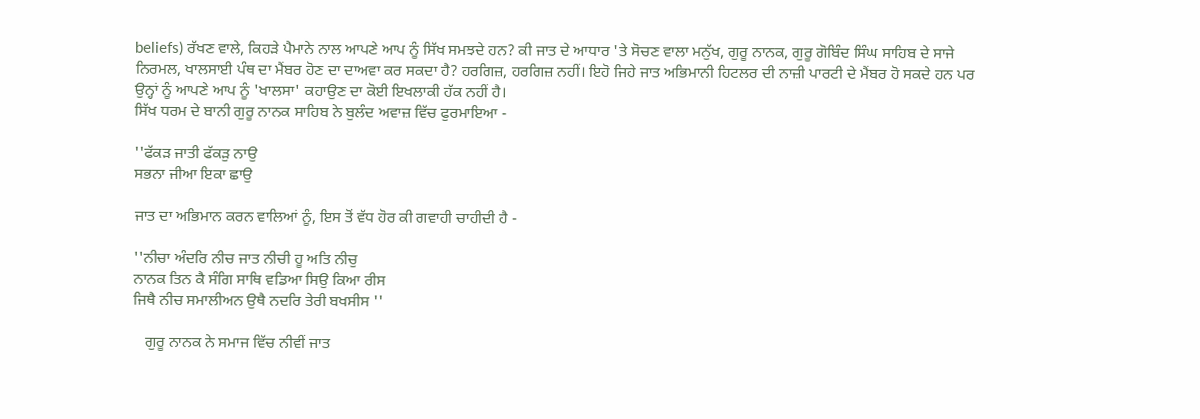beliefs) ਰੱਖਣ ਵਾਲੇ, ਕਿਹੜੇ ਪੈਮਾਨੇ ਨਾਲ ਆਪਣੇ ਆਪ ਨੂੰ ਸਿੱਖ ਸਮਝਦੇ ਹਨ? ਕੀ ਜਾਤ ਦੇ ਆਧਾਰ 'ਤੇ ਸੋਚਣ ਵਾਲਾ ਮਨੁੱਖ, ਗੁਰੂ ਨਾਨਕ, ਗੁਰੂ ਗੋਬਿੰਦ ਸਿੰਘ ਸਾਹਿਬ ਦੇ ਸਾਜੇ ਨਿਰਮਲ, ਖਾਲਸਾਈ ਪੰਥ ਦਾ ਮੈਂਬਰ ਹੋਣ ਦਾ ਦਾਅਵਾ ਕਰ ਸਕਦਾ ਹੈ? ਹਰਗਿਜ਼, ਹਰਗਿਜ਼ ਨਹੀਂ। ਇਹੋ ਜਿਹੇ ਜਾਤ ਅਭਿਮਾਨੀ ਹਿਟਲਰ ਦੀ ਨਾਜ਼ੀ ਪਾਰਟੀ ਦੇ ਮੈਂਬਰ ਹੋ ਸਕਦੇ ਹਨ ਪਰ ਉਨ੍ਹਾਂ ਨੂੰ ਆਪਣੇ ਆਪ ਨੂੰ 'ਖਾਲਸਾ' ਕਹਾਉਣ ਦਾ ਕੋਈ ਇਖਲਾਕੀ ਹੱਕ ਨਹੀਂ ਹੈ।
ਸਿੱਖ ਧਰਮ ਦੇ ਬਾਨੀ ਗੁਰੂ ਨਾਨਕ ਸਾਹਿਬ ਨੇ ਬੁਲੰਦ ਅਵਾਜ਼ ਵਿੱਚ ਫੁਰਮਾਇਆ -

''ਫੱਕੜ ਜਾਤੀ ਫੱਕੜੁ ਨਾਉ
ਸਭਨਾ ਜੀਆ ਇਕਾ ਛਾਉ

ਜਾਤ ਦਾ ਅਭਿਮਾਨ ਕਰਨ ਵਾਲਿਆਂ ਨੂੰ, ਇਸ ਤੋਂ ਵੱਧ ਹੋਰ ਕੀ ਗਵਾਹੀ ਚਾਹੀਦੀ ਹੈ -

''ਨੀਚਾ ਅੰਦਰਿ ਨੀਚ ਜਾਤ ਨੀਚੀ ਹੂ ਅਤਿ ਨੀਚੁ
ਨਾਨਕ ਤਿਨ ਕੈ ਸੰਗਿ ਸਾਥਿ ਵਡਿਆ ਸਿਉ ਕਿਆ ਰੀਸ
ਜਿਥੈ ਨੀਚ ਸਮਾਲੀਅਨ ਉਥੈ ਨਦਰਿ ਤੇਰੀ ਬਖਸੀਸ ''

   ਗੁਰੂ ਨਾਨਕ ਨੇ ਸਮਾਜ ਵਿੱਚ ਨੀਵੀਂ ਜਾਤ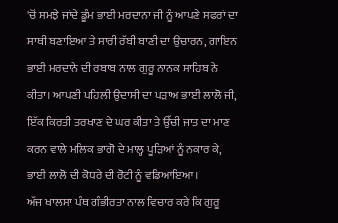'ਚੋਂ ਸਮਝੇ ਜਾਂਦੇ ਡੂੰਮ ਭਾਈ ਮਰਦਾਨਾ ਜੀ ਨੂੰ ਆਪਣੇ ਸਫਰਾਂ ਦਾ ਸਾਥੀ ਬਣਾਇਆ ਤੇ ਸਾਰੀ ਰੱਬੀ ਬਾਣੀ ਦਾ ਉਚਾਰਨ, ਗਾਇਨ ਭਾਈ ਮਰਦਾਨੇ ਦੀ ਰਬਾਬ ਨਾਲ ਗੁਰੂ ਨਾਨਕ ਸਾਹਿਬ ਨੇ ਕੀਤਾ। ਆਪਣੀ ਪਹਿਲੀ ਉਦਾਸੀ ਦਾ ਪੜਾਅ ਭਾਈ ਲਾਲੋ ਜੀ, ਇੱਕ ਕਿਰਤੀ ਤਰਖਾਣ ਦੇ ਘਰ ਕੀਤਾ ਤੇ ਉੱਚੀ ਜਾਤ ਦਾ ਮਾਣ ਕਰਨ ਵਾਲੇ ਮਲਿਕ ਭਾਗੋ ਦੇ ਮਾਲ੍ਹ ਪੂੜਿਆਂ ਨੂੰ ਨਕਾਰ ਕੇ, ਭਾਈ ਲਾਲੋ ਦੀ ਕੋਧਰੇ ਦੀ ਰੋਟੀ ਨੂੰ ਵਡਿਆਇਆ।
ਅੱਜ ਖਾਲਸਾ ਪੰਥ ਗੰਭੀਰਤਾ ਨਾਲ ਵਿਚਾਰ ਕਰੇ ਕਿ ਗੁਰੂ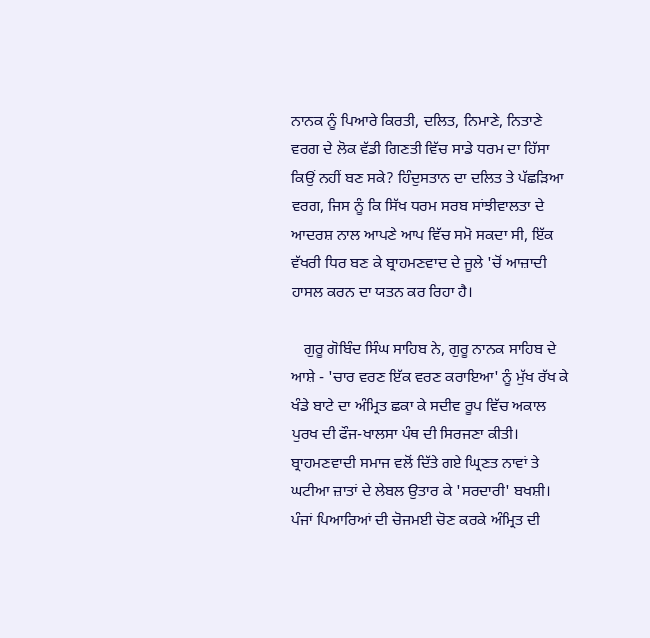ਨਾਨਕ ਨੂੰ ਪਿਆਰੇ ਕਿਰਤੀ, ਦਲਿਤ, ਨਿਮਾਣੇ, ਨਿਤਾਣੇ ਵਰਗ ਦੇ ਲੋਕ ਵੱਡੀ ਗਿਣਤੀ ਵਿੱਚ ਸਾਡੇ ਧਰਮ ਦਾ ਹਿੱਸਾ ਕਿਉਂ ਨਹੀਂ ਬਣ ਸਕੇ? ਹਿੰਦੁਸਤਾਨ ਦਾ ਦਲਿਤ ਤੇ ਪੱਛੜਿਆ ਵਰਗ, ਜਿਸ ਨੂੰ ਕਿ ਸਿੱਖ ਧਰਮ ਸਰਬ ਸਾਂਝੀਵਾਲਤਾ ਦੇ ਆਦਰਸ਼ ਨਾਲ ਆਪਣੇ ਆਪ ਵਿੱਚ ਸਮੋ ਸਕਦਾ ਸੀ, ਇੱਕ ਵੱਖਰੀ ਧਿਰ ਬਣ ਕੇ ਬ੍ਰਾਹਮਣਵਾਦ ਦੇ ਜੂਲੇ 'ਚੋਂ ਆਜ਼ਾਦੀ ਹਾਸਲ ਕਰਨ ਦਾ ਯਤਨ ਕਰ ਰਿਹਾ ਹੈ।

   ਗੁਰੂ ਗੋਬਿੰਦ ਸਿੰਘ ਸਾਹਿਬ ਨੇ, ਗੁਰੂ ਨਾਨਕ ਸਾਹਿਬ ਦੇ ਆਸ਼ੇ - 'ਚਾਰ ਵਰਣ ਇੱਕ ਵਰਣ ਕਰਾਇਆ' ਨੂੰ ਮੁੱਖ ਰੱਖ ਕੇ ਖੰਡੇ ਬਾਟੇ ਦਾ ਅੰਮ੍ਰਿਤ ਛਕਾ ਕੇ ਸਦੀਵ ਰੂਪ ਵਿੱਚ ਅਕਾਲ ਪੁਰਖ ਦੀ ਫੌਜ-ਖਾਲਸਾ ਪੰਥ ਦੀ ਸਿਰਜਣਾ ਕੀਤੀ। ਬ੍ਰਾਹਮਣਵਾਦੀ ਸਮਾਜ ਵਲੋਂ ਦਿੱਤੇ ਗਏ ਘ੍ਰਿਣਤ ਨਾਵਾਂ ਤੇ ਘਟੀਆ ਜ਼ਾਤਾਂ ਦੇ ਲੇਬਲ ਉਤਾਰ ਕੇ 'ਸਰਦਾਰੀ' ਬਖਸ਼ੀ। ਪੰਜਾਂ ਪਿਆਰਿਆਂ ਦੀ ਚੋਜਮਈ ਚੋਣ ਕਰਕੇ ਅੰਮ੍ਰਿਤ ਦੀ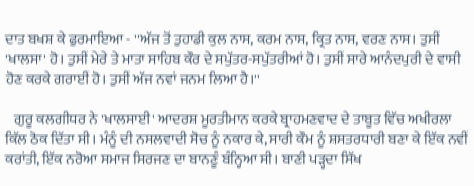ਦਾਤ ਬਖਸ਼ ਕੇ ਫੁਰਮਾਇਆ - ''ਅੱਜ ਤੋਂ ਤੁਹਾਡੀ ਕੁਲ ਨਾਸ, ਕਰਮ ਨਾਸ, ਕ੍ਰਿਤ ਨਾਸ, ਵਰਣ ਨਾਸ। ਤੁਸੀਂ 'ਖਾਲਸਾ' ਹੋ। ਤੁਸੀਂ ਮੇਰੇ ਤੇ ਮਾਤਾ ਸਾਹਿਬ ਕੌਰ ਦੇ ਸਪੁੱਤਰ-ਸਪੁੱਤਰੀਆਂ ਹੋ। ਤੁਸੀਂ ਸਾਰੇ ਆਨੰਦਪੁਰੀ ਦੇ ਵਾਸੀ ਹੋਣ ਕਰਕੇ ਗਰਾਈਂ ਹੋ। ਤੁਸੀਂ ਅੱਜ ਨਵਾਂ ਜਨਮ ਲਿਆ ਹੈ।''

   ਗੁਰੂ ਕਲਗੀਧਰ ਨੇ 'ਖਾਲਸਾਈ' ਆਦਰਸ਼ ਮੂਰਤੀਮਾਨ ਕਰਕੇ ਬ੍ਰਾਹਮਣਵਾਦ ਦੇ ਤਾਬੂਤ ਵਿੱਚ ਅਖੀਰਲਾ ਕਿੱਲ ਠੋਕ ਦਿੱਤਾ ਸੀ। ਮੰਨੂੰ ਦੀ ਨਸਲਵਾਦੀ ਸੋਚ ਨੂੰ ਨਕਾਰ ਕੇ, ਸਾਰੀ ਕੌਮ ਨੂੰ ਸ਼ਸਤਰਧਾਰੀ ਬਣਾ ਕੇ ਇੱਕ ਨਵੀਂ ਕਰਾਂਤੀ, ਇੱਕ ਨਰੋਆ ਸਮਾਜ ਸਿਰਜਣ ਦਾ ਬਾਨਣੂੰ ਬੰਨ੍ਹਿਆ ਸੀ। ਬਾਣੀ ਪੜ੍ਹਦਾ ਸਿੱਖ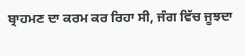ਬ੍ਰਾਹਮਣ ਦਾ ਕਰਮ ਕਰ ਰਿਹਾ ਸੀ, ਜੰਗ ਵਿੱਚ ਜੂਝਦਾ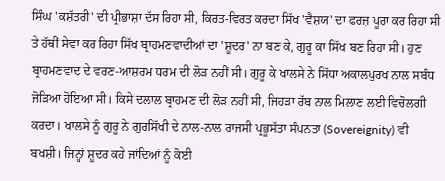ਸਿੰਘ 'ਕਸ਼ੱਤਰੀ' ਦੀ ਪ੍ਰੀਭਾਸ਼ਾ ਦੱਸ ਰਿਹਾ ਸੀ, ਕਿਰਤ-ਵਿਰਤ ਕਰਦਾ ਸਿੱਖ 'ਵੈਸ਼ਯ' ਦਾ ਫਰਜ਼ ਪੂਰਾ ਕਰ ਰਿਹਾ ਸੀ ਤੇ ਹੱਥੀਂ ਸੇਵਾ ਕਰ ਰਿਹਾ ਸਿੱਖ ਬ੍ਰਾਹਮਣਵਾਦੀਆਂ ਦਾ 'ਸ਼ੂਦਰ' ਨਾ ਬਣ ਕੇ, ਗੁਰੂ ਕਾ ਸਿੱਖ ਬਣ ਰਿਹਾ ਸੀ। ਹੁਣ ਬ੍ਰਾਹਮਣਵਾਦ ਦੇ ਵਰਣ-ਆਸ਼ਰਮ ਧਰਮ ਦੀ ਲੋੜ ਨਹੀਂ ਸੀ। ਗੁਰੂ ਕੇ ਖਾਲਸੇ ਨੇ ਸਿੱਧਾ ਅਕਾਲਪੁਰਖ ਨਾਲ ਸਬੰਧ ਜੋੜਿਆ ਹੋਇਆ ਸੀ। ਕਿਸੇ ਦਲਾਲ ਬ੍ਰਾਹਮਣ ਦੀ ਲੋੜ ਨਹੀਂ ਸੀ, ਜਿਹੜਾ ਰੱਬ ਨਾਲ ਮਿਲਾਣ ਲਈ ਵਿਚੋਲਗੀ ਕਰਦਾ। ਖਾਲਸੇ ਨੂੰ ਗੁਰੂ ਨੇ ਗੁਰਸਿੱਖੀ ਦੇ ਨਾਲ-ਨਾਲ ਰਾਜਸੀ ਪ੍ਰਭੂਸੱਤਾ ਸੰਪਨਤਾ (Sovereignity) ਵੀ ਬਖਸ਼ੀ। ਜਿਨ੍ਹਾਂ ਸ਼ੂਦਰ ਕਹੇ ਜਾਂਦਿਆਂ ਨੂੰ ਕੋਈ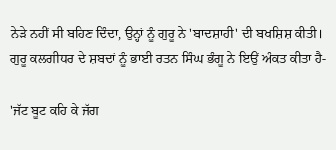ਨੇੜੇ ਨਹੀਂ ਸੀ ਬਹਿਣ ਦਿੰਦਾ, ਉਨ੍ਹਾਂ ਨੂੰ ਗੁਰੂ ਨੇ 'ਬਾਦਸ਼ਾਹੀ' ਦੀ ਬਖਸ਼ਿਸ਼ ਕੀਤੀ। ਗੁਰੂ ਕਲਗੀਧਰ ਦੇ ਸ਼ਬਦਾਂ ਨੂੰ ਭਾਈ ਰਤਨ ਸਿੰਘ ਭੰਗੂ ਨੇ ਇਉਂ ਅੰਕਤ ਕੀਤਾ ਹੈ-

'ਜੱਟ ਬੂਟ ਕਹਿ ਕੇ ਜੱਗ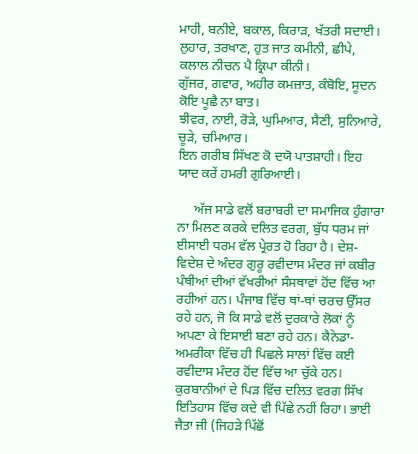ਮਾਹੀ, ਬਨੀਏ, ਬਕਾਲ, ਕਿਰਾੜ, ਖੱਤਰੀ ਸਦਾਈ।
ਲੁਹਾਰ, ਤਰਖਾਣ, ਹੁਤ ਜਾਤ ਕਮੀਨੀ, ਛੀਪੇ, ਕਲਾਲ ਨੀਚਨ ਪੈ ਕ੍ਰਿਪਾ ਕੀਨੀ।
ਗੁੱਜਰ, ਗਵਾਰ, ਅਹੀਰ ਕਮਜ਼ਾਤ, ਕੰਬੋਇ, ਸੂਦਨ ਕੋਇ ਪੂਛੈ ਨਾ ਬਾਤ।
ਝੀਵਰ, ਨਾਈ, ਰੋੜੇ, ਘੁਮਿਆਰ, ਸੈਣੀ, ਸੁਨਿਆਰੇ, ਚੂੜੇ, ਚਮਿਆਰ।
ਇਨ ਗਰੀਬ ਸਿੱਖਣ ਕੋ ਦਯੋ ਪਾਤਸ਼ਾਹੀ। ਇਹ ਯਾਦ ਕਰੇਂ ਹਮਰੀ ਗੁਰਿਆਈ।

     ਅੱਜ ਸਾਡੇ ਵਲੋਂ ਬਰਾਬਰੀ ਦਾ ਸਮਾਜਿਕ ਹੁੰਗਾਰਾ ਨਾ ਮਿਲਣ ਕਰਕੇ ਦਲਿਤ ਵਰਗ, ਬੁੱਧ ਧਰਮ ਜਾਂ ਈਸਾਈ ਧਰਮ ਵੱਲ ਪ੍ਰੇਰਤ ਹੋ ਰਿਹਾ ਹੈ। ਦੇਸ਼-ਵਿਦੇਸ਼ ਦੇ ਅੰਦਰ ਗੁਰੂ ਰਵੀਦਾਸ ਮੰਦਰ ਜਾਂ ਕਬੀਰ ਪੰਥੀਆਂ ਦੀਆਂ ਵੱਖਰੀਆਂ ਸੰਸਥਾਵਾਂ ਹੋਂਦ ਵਿੱਚ ਆ ਰਹੀਆਂ ਹਨ। ਪੰਜਾਬ ਵਿੱਚ ਥਾਂ-ਥਾਂ ਚਰਚ ਉੱਸਰ ਰਹੇ ਹਨ, ਜੋ ਕਿ ਸਾਡੇ ਵਲੋਂ ਦੁਰਕਾਰੇ ਲੋਕਾਂ ਨੂੰ ਅਪਣਾ ਕੇ ਇਸਾਈ ਬਣਾ ਰਹੇ ਹਨ। ਕੈਨੇਡਾ-ਅਮਰੀਕਾ ਵਿੱਚ ਹੀ ਪਿਛਲੇ ਸਾਲਾਂ ਵਿੱਚ ਕਈ ਰਵੀਦਾਸ ਮੰਦਰ ਹੋਂਦ ਵਿੱਚ ਆ ਚੁੱਕੇ ਹਨ। ਕੁਰਬਾਨੀਆਂ ਦੇ ਪਿੜ ਵਿੱਚ ਦਲਿਤ ਵਰਗ ਸਿੱਖ ਇਤਿਹਾਸ ਵਿੱਚ ਕਦੇ ਵੀ ਪਿੱਛੇ ਨਹੀਂ ਰਿਹਾ। ਭਾਈ ਜੈਤਾ ਜੀ (ਜਿਹੜੇ ਪਿੱਛੋਂ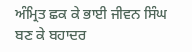ਅੰਮ੍ਰਿਤ ਛਕ ਕੇ ਭਾਈ ਜੀਵਨ ਸਿੰਘ ਬਣ ਕੇ ਬਹਾਦਰ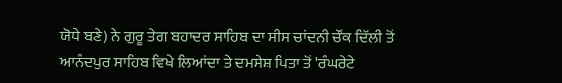ਯੋਧੇ ਬਣੇ) ਨੇ ਗੁਰੂ ਤੇਗ ਬਹਾਦਰ ਸਾਹਿਬ ਦਾ ਸੀਸ ਚਾਂਦਨੀ ਚੌਂਕ ਦਿੱਲੀ ਤੋਂ ਆਨੰਦਪੁਰ ਸਾਹਿਬ ਵਿਖੇ ਲਿਆਂਦਾ ਤੇ ਦਮਸੇਸ਼ ਪਿਤਾ ਤੋਂ 'ਰੰਘਰੇਟੇ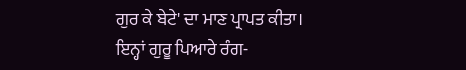ਗੁਰ ਕੇ ਬੇਟੇ' ਦਾ ਮਾਣ ਪ੍ਰਾਪਤ ਕੀਤਾ। ਇਨ੍ਹਾਂ ਗੁਰੂ ਪਿਆਰੇ ਰੰਗ-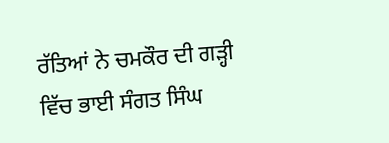ਰੱਤਿਆਂ ਨੇ ਚਮਕੌਰ ਦੀ ਗੜ੍ਹੀ ਵਿੱਚ ਭਾਈ ਸੰਗਤ ਸਿੰਘ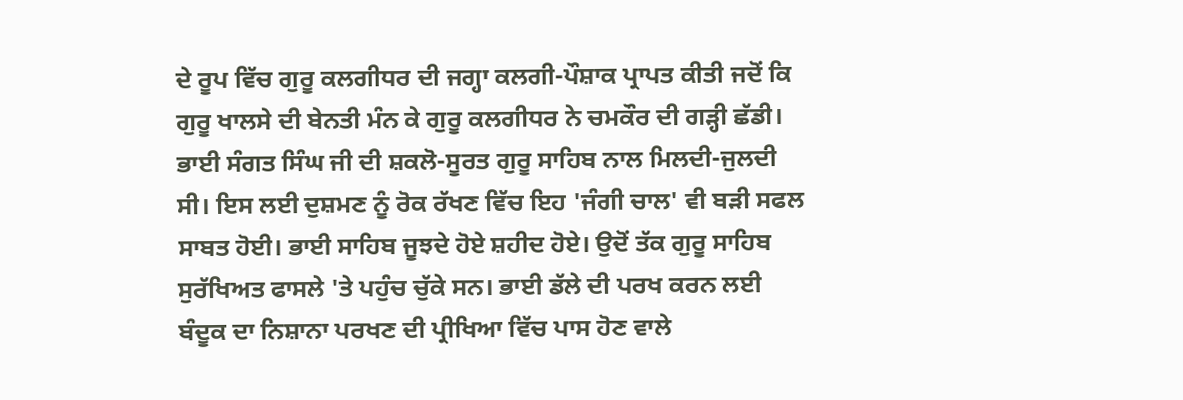ਦੇ ਰੂਪ ਵਿੱਚ ਗੁਰੂ ਕਲਗੀਧਰ ਦੀ ਜਗ੍ਹਾ ਕਲਗੀ-ਪੌਸ਼ਾਕ ਪ੍ਰਾਪਤ ਕੀਤੀ ਜਦੋਂ ਕਿ ਗੁਰੂ ਖਾਲਸੇ ਦੀ ਬੇਨਤੀ ਮੰਨ ਕੇ ਗੁਰੂ ਕਲਗੀਧਰ ਨੇ ਚਮਕੌਰ ਦੀ ਗੜ੍ਹੀ ਛੱਡੀ। ਭਾਈ ਸੰਗਤ ਸਿੰਘ ਜੀ ਦੀ ਸ਼ਕਲੋ-ਸੂਰਤ ਗੁਰੂ ਸਾਹਿਬ ਨਾਲ ਮਿਲਦੀ-ਜੁਲਦੀ ਸੀ। ਇਸ ਲਈ ਦੁਸ਼ਮਣ ਨੂੰ ਰੋਕ ਰੱਖਣ ਵਿੱਚ ਇਹ 'ਜੰਗੀ ਚਾਲ' ਵੀ ਬੜੀ ਸਫਲ ਸਾਬਤ ਹੋਈ। ਭਾਈ ਸਾਹਿਬ ਜੂਝਦੇ ਹੋਏ ਸ਼ਹੀਦ ਹੋਏ। ਉਦੋਂ ਤੱਕ ਗੁਰੂ ਸਾਹਿਬ ਸੁਰੱਖਿਅਤ ਫਾਸਲੇ 'ਤੇ ਪਹੁੰਚ ਚੁੱਕੇ ਸਨ। ਭਾਈ ਡੱਲੇ ਦੀ ਪਰਖ ਕਰਨ ਲਈ ਬੰਦੂਕ ਦਾ ਨਿਸ਼ਾਨਾ ਪਰਖਣ ਦੀ ਪ੍ਰੀਖਿਆ ਵਿੱਚ ਪਾਸ ਹੋਣ ਵਾਲੇ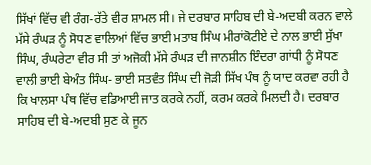ਸਿੱਖਾਂ ਵਿੱਚ ਵੀ ਰੰਗ-ਰੱਤੇ ਵੀਰ ਸ਼ਾਮਲ ਸੀ। ਜੇ ਦਰਬਾਰ ਸਾਹਿਬ ਦੀ ਬੇ-ਅਦਬੀ ਕਰਨ ਵਾਲੇ ਮੱਸੇ ਰੰਘੜ ਨੂੰ ਸੋਧਣ ਵਾਲਿਆਂ ਵਿੱਚ ਭਾਈ ਮਤਾਬ ਸਿੰਘ ਮੀਰਾਂਕੋਟੀਏ ਦੇ ਨਾਲ ਭਾਈ ਸੁੱਖਾ ਸਿੰਘ, ਰੰਘਰੇਟਾ ਵੀਰ ਸੀ ਤਾਂ ਅਜੋਕੀ ਮੱਸੇ ਰੰਘੜ ਦੀ ਜਾਨਸ਼ੀਨ ਇੰਦਰਾ ਗਾਂਧੀ ਨੂੰ ਸੋਧਣ ਵਾਲੀ ਭਾਈ ਬੇਅੰਤ ਸਿੰਘ- ਭਾਈ ਸਤਵੰਤ ਸਿੰਘ ਦੀ ਜੋੜੀ ਸਿੱਖ ਪੰਥ ਨੂੰ ਯਾਦ ਕਰਵਾ ਰਹੀ ਹੈ ਕਿ ਖਾਲਸਾ ਪੰਥ ਵਿੱਚ ਵਡਿਆਈ ਜਾਤ ਕਰਕੇ ਨਹੀਂ, ਕਰਮ ਕਰਕੇ ਮਿਲਦੀ ਹੈ। ਦਰਬਾਰ ਸਾਹਿਬ ਦੀ ਬੇ-ਅਦਬੀ ਸੁਣ ਕੇ ਜੂਨ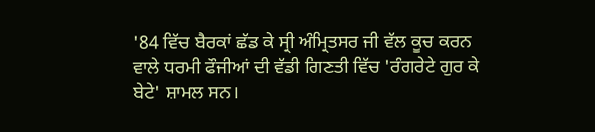'84 ਵਿੱਚ ਬੈਰਕਾਂ ਛੱਡ ਕੇ ਸ੍ਰੀ ਅੰਮ੍ਰਿਤਸਰ ਜੀ ਵੱਲ ਕੂਚ ਕਰਨ ਵਾਲੇ ਧਰਮੀ ਫੌਜੀਆਂ ਦੀ ਵੱਡੀ ਗਿਣਤੀ ਵਿੱਚ 'ਰੰਗਰੇਟੇ ਗੁਰ ਕੇ ਬੇਟੇ' ਸ਼ਾਮਲ ਸਨ।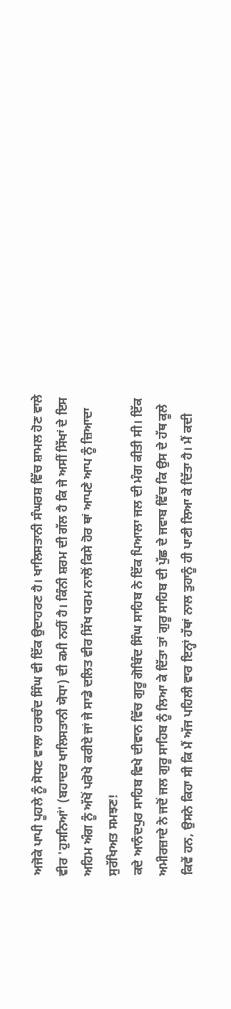ਅਜੋਕੇ ਪਾਪੀ ਪੂਹਲੇ ਨੂੰ ਸੋਧਣ ਵਾਲਾ ਹਰਚੰਦ ਸਿੰਘ ਵੀ ਇੱਕ ਉਦਾਹਰਣ ਹੈ। ਖਾਲਿਸਤਾਨੀ ਸੰਘਰਸ਼ ਵਿੱਚ ਸ਼ਾਮਲ ਹੋਣ ਵਾਲੇ ਵੀਰ 'ਹੁਸਨਿਆਂ' (ਬਹਾਦਰ ਖਾਲਿਸਤਾਨੀ ਯੋਧਾ) ਦੀ ਕਮੀ ਨਹੀਂ ਹੈ। ਕਿੰਨੀ ਸ਼ਰਮ ਦੀ ਗੱਲ ਹੈ ਕਿ ਜੇ ਅਸੀਂ ਸਿੱਖਾਂ ਦੇ ਇਸ ਅਹਿਮ ਅੰਗ ਨੂੰ ਅੱਖੋਂ ਪਰੋਖੇ ਕਰੀਏ ਜਾਂ ਜੇ ਸਾਡੇ ਦਲਿਤ ਵੀਰ ਸਿੱਖ ਧਰਮ ਨਾਲੋਂ ਕਿਸੇ ਹੋਰ ਥਾਂ ਆਪਣੇ ਆਪ ਨੂੰ ਜ਼ਿਆਦਾ ਸੁਰੱਖਿਅਤ ਸਮਝਣ!
ਕਦੇ ਆਨੰਦਪੁਰ ਸਾਹਿਬ ਵਿਖੇ ਦੀਵਾਨ ਵਿੱਚ ਗੁਰੂ ਗੋਬਿੰਦ ਸਿੰਘ ਸਾਹਿਬ ਨੇ ਇੱਕ ਪਿਆਲਾ ਜਲ ਦੀ ਮੰਗ ਕੀਤੀ ਸੀ। ਇੱਕ ਅਮੀਰਜ਼ਾਦੇ ਨੇ ਜਦੋਂ ਜਲ ਗੁਰੂ ਸਾਹਿਬ ਨੂੰ ਲਿਆ ਕੇ ਦਿੱਤਾ ਤਾਂ ਗੁਰੂ ਸਾਹਿਬ ਦੀ ਪੁੱਛ ਦੇ ਜਵਾਬ ਵਿੱਚ ਕਿ ਉਸ ਦੇ ਹੱਥ ਕੂਲੇ ਕਿਵੇਂ ਹਨ, ਉਸਨੇ ਕਿਹਾ ਸੀ ਕਿ ਮੈਂ ਅੱਜ ਪਹਿਲੀ ਵਾਰ ਇਨ੍ਹਾਂ ਹੱਥਾਂ ਨਾਲ ਤੁਹਾਨੂੰ ਹੀ ਪਾਣੀ ਲਿਆ ਕੇ ਦਿੱਤਾ ਹੈ। ਮੈਂ ਕਦੀ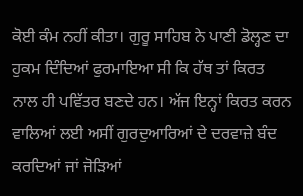ਕੋਈ ਕੰਮ ਨਹੀਂ ਕੀਤਾ। ਗੁਰੂ ਸਾਹਿਬ ਨੇ ਪਾਣੀ ਡੋਲ੍ਹਣ ਦਾ ਹੁਕਮ ਦਿੰਦਿਆਂ ਫੁਰਮਾਇਆ ਸੀ ਕਿ ਹੱਥ ਤਾਂ ਕਿਰਤ ਨਾਲ ਹੀ ਪਵਿੱਤਰ ਬਣਦੇ ਹਨ। ਅੱਜ ਇਨ੍ਹਾਂ ਕਿਰਤ ਕਰਨ ਵਾਲਿਆਂ ਲਈ ਅਸੀਂ ਗੁਰਦੁਆਰਿਆਂ ਦੇ ਦਰਵਾਜ਼ੇ ਬੰਦ ਕਰਦਿਆਂ ਜਾਂ ਜੋੜਿਆਂ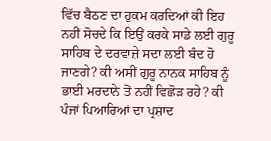ਵਿੱਚ ਬੈਠਣ ਦਾ ਹੁਕਮ ਕਰਦਿਆਂ ਕੀ ਇਹ ਨਹੀਂ ਸੋਚਦੇ ਕਿ ਇਉਂ ਕਰਕੇ ਸਾਡੇ ਲਈ ਗੁਰੂ ਸਾਹਿਬ ਦੇ ਦਰਵਾਜ਼ੇ ਸਦਾ ਲਈ ਬੰਦ ਹੋ ਜਾਣਗੇ? ਕੀ ਅਸੀਂ ਗੁਰੂ ਨਾਨਕ ਸਾਹਿਬ ਨੂੰ ਭਾਈ ਮਰਦਾਨੇ ਤੋਂ ਨਹੀਂ ਵਿਛੋੜ ਰਹੇ? ਕੀ ਪੰਜਾਂ ਪਿਆਰਿਆਂ ਦਾ ਪ੍ਰਸ਼ਾਦ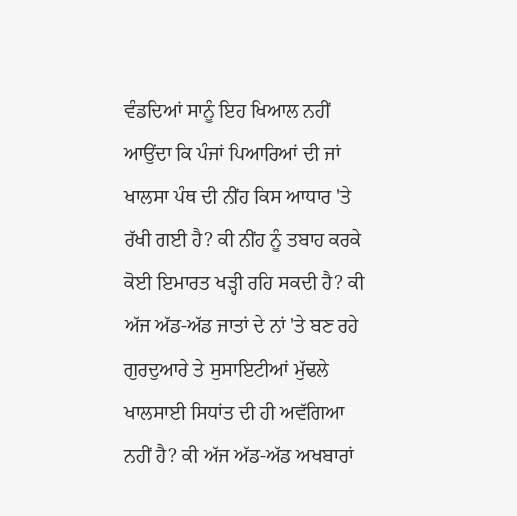ਵੰਡਦਿਆਂ ਸਾਨੂੰ ਇਹ ਖਿਆਲ ਨਹੀਂ ਆਉਂਦਾ ਕਿ ਪੰਜਾਂ ਪਿਆਰਿਆਂ ਦੀ ਜਾਂ ਖਾਲਸਾ ਪੰਥ ਦੀ ਨੀਂਹ ਕਿਸ ਆਧਾਰ 'ਤੇ ਰੱਖੀ ਗਈ ਹੈ? ਕੀ ਨੀਂਹ ਨੂੰ ਤਬਾਹ ਕਰਕੇ ਕੋਈ ਇਮਾਰਤ ਖੜ੍ਹੀ ਰਹਿ ਸਕਦੀ ਹੈ? ਕੀ ਅੱਜ ਅੱਡ-ਅੱਡ ਜਾਤਾਂ ਦੇ ਨਾਂ 'ਤੇ ਬਣ ਰਹੇ ਗੁਰਦੁਆਰੇ ਤੇ ਸੁਸਾਇਟੀਆਂ ਮੁੱਢਲੇ ਖਾਲਸਾਈ ਸਿਧਾਂਤ ਦੀ ਹੀ ਅਵੱਗਿਆ ਨਹੀਂ ਹੈ? ਕੀ ਅੱਜ ਅੱਡ-ਅੱਡ ਅਖਬਾਰਾਂ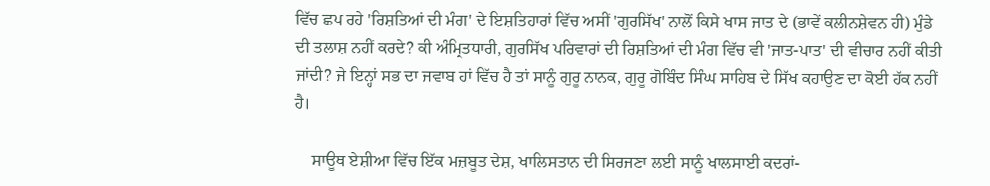ਵਿੱਚ ਛਪ ਰਹੇ 'ਰਿਸ਼ਤਿਆਂ ਦੀ ਮੰਗ' ਦੇ ਇਸ਼ਤਿਹਾਰਾਂ ਵਿੱਚ ਅਸੀਂ 'ਗੁਰਸਿੱਖ' ਨਾਲੋਂ ਕਿਸੇ ਖਾਸ ਜਾਤ ਦੇ (ਭਾਵੇਂ ਕਲੀਨਸ਼ੇਵਨ ਹੀ) ਮੁੰਡੇ ਦੀ ਤਲਾਸ਼ ਨਹੀਂ ਕਰਦੇ? ਕੀ ਅੰਮ੍ਰਿਤਧਾਰੀ, ਗੁਰਸਿੱਖ ਪਰਿਵਾਰਾਂ ਦੀ ਰਿਸ਼ਤਿਆਂ ਦੀ ਮੰਗ ਵਿੱਚ ਵੀ 'ਜਾਤ-ਪਾਤ' ਦੀ ਵੀਚਾਰ ਨਹੀਂ ਕੀਤੀ ਜਾਂਦੀ? ਜੇ ਇਨ੍ਹਾਂ ਸਭ ਦਾ ਜਵਾਬ ਹਾਂ ਵਿੱਚ ਹੈ ਤਾਂ ਸਾਨੂੰ ਗੁਰੂ ਨਾਨਕ, ਗੁਰੂ ਗੋਬਿੰਦ ਸਿੰਘ ਸਾਹਿਬ ਦੇ ਸਿੱਖ ਕਹਾਉਣ ਦਾ ਕੋਈ ਹੱਕ ਨਹੀਂ ਹੈ।

    ਸਾਊਥ ਏਸ਼ੀਆ ਵਿੱਚ ਇੱਕ ਮਜ਼ਬੂਤ ਦੇਸ਼, ਖਾਲਿਸਤਾਨ ਦੀ ਸਿਰਜਣਾ ਲਈ ਸਾਨੂੰ ਖਾਲਸਾਈ ਕਦਰਾਂ-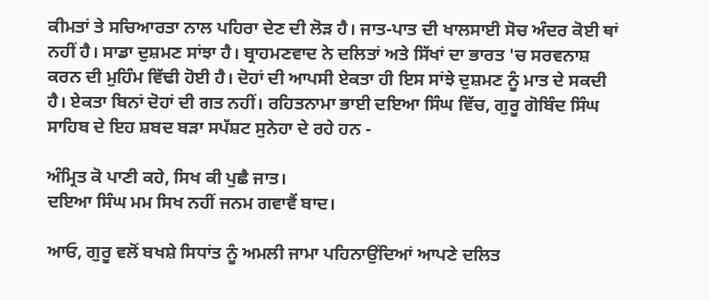ਕੀਮਤਾਂ ਤੇ ਸਚਿਆਰਤਾ ਨਾਲ ਪਹਿਰਾ ਦੇਣ ਦੀ ਲੋੜ ਹੈ। ਜਾਤ-ਪਾਤ ਦੀ ਖਾਲਸਾਈ ਸੋਚ ਅੰਦਰ ਕੋਈ ਥਾਂ ਨਹੀਂ ਹੈ। ਸਾਡਾ ਦੁਸ਼ਮਣ ਸਾਂਝਾ ਹੈ। ਬ੍ਰਾਹਮਣਵਾਦ ਨੇ ਦਲਿਤਾਂ ਅਤੇ ਸਿੱਖਾਂ ਦਾ ਭਾਰਤ 'ਚ ਸਰਵਨਾਸ਼ ਕਰਨ ਦੀ ਮੁਹਿੰਮ ਵਿੱਢੀ ਹੋਈ ਹੈ। ਦੋਹਾਂ ਦੀ ਆਪਸੀ ਏਕਤਾ ਹੀ ਇਸ ਸਾਂਝੇ ਦੁਸ਼ਮਣ ਨੂੰ ਮਾਤ ਦੇ ਸਕਦੀ ਹੈ। ਏਕਤਾ ਬਿਨਾਂ ਦੋਹਾਂ ਦੀ ਗਤ ਨਹੀਂ। ਰਹਿਤਨਾਮਾ ਭਾਈ ਦਇਆ ਸਿੰਘ ਵਿੱਚ, ਗੁਰੂ ਗੋਬਿੰਦ ਸਿੰਘ ਸਾਹਿਬ ਦੇ ਇਹ ਸ਼ਬਦ ਬੜਾ ਸਪੱਸ਼ਟ ਸੁਨੇਹਾ ਦੇ ਰਹੇ ਹਨ -

ਅੰਮ੍ਰਿਤ ਕੋ ਪਾਣੀ ਕਹੇ, ਸਿਖ ਕੀ ਪੁਛੈ ਜਾਤ।
ਦਇਆ ਸਿੰਘ ਮਮ ਸਿਖ ਨਹੀਂ ਜਨਮ ਗਵਾਵੈਂ ਬਾਦ।

ਆਓ, ਗੁਰੂ ਵਲੋਂ ਬਖਸ਼ੇ ਸਿਧਾਂਤ ਨੂੰ ਅਮਲੀ ਜਾਮਾ ਪਹਿਨਾਉਂਦਿਆਂ ਆਪਣੇ ਦਲਿਤ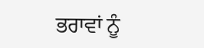ਭਰਾਵਾਂ ਨੂੰ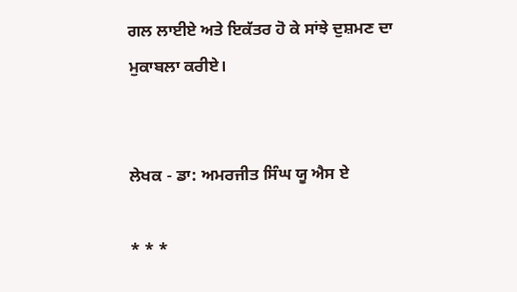ਗਲ ਲਾਈਏ ਅਤੇ ਇਕੱਤਰ ਹੋ ਕੇ ਸਾਂਝੇ ਦੁਸ਼ਮਣ ਦਾ ਮੁਕਾਬਲਾ ਕਰੀਏ।


ਲੇਖਕ - ਡਾ: ਅਮਰਜੀਤ ਸਿੰਘ ਯੂ ਐਸ ਏ

* * *